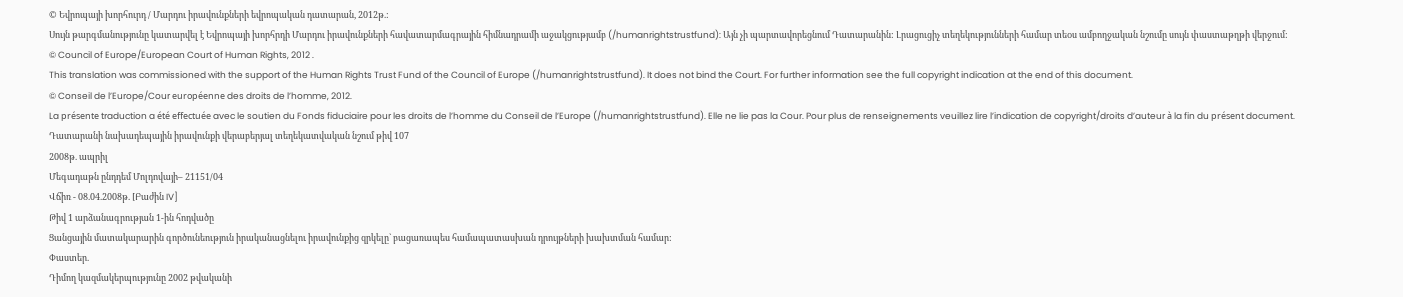© Եվրոպայի խորհուրդ / Մարդու իրավունքների եվրոպական դատարան, 2012թ.:
Սույն թարգմանությունը կատարվել է Եվրոպայի խորհրդի Մարդու իրավունքների հավատարմագրային հիմնադրամի աջակցությամբ (/humanrightstrustfund): Այն չի պարտավորեցնում Դատարանին: Լրացուցիչ տեղեկությունների համար տեoս ամբողջական նշումը սույն փաստաթղթի վերջում:
© Council of Europe/European Court of Human Rights, 2012 .
This translation was commissioned with the support of the Human Rights Trust Fund of the Council of Europe (/humanrightstrustfund). It does not bind the Court. For further information see the full copyright indication at the end of this document.
© Conseil de l’Europe/Cour européenne des droits de l’homme, 2012.
La présente traduction a été effectuée avec le soutien du Fonds fiduciaire pour les droits de l’homme du Conseil de l’Europe (/humanrightstrustfund). Elle ne lie pas la Cour. Pour plus de renseignements veuillez lire l’indication de copyright/droits d’auteur à la fin du présent document.
Դատարանի նախադեպային իրավունքի վերաբերյալ տեղեկատվական նշում թիվ 107
2008թ. ապրիլ
Մեգադաթն ընդդեմ Մոլդովայի– 21151/04
Վճիռ - 08.04.2008թ. [Բաժին IV]
Թիվ 1 արձանագրության 1-ին հոդվածը
Ցանցային մատակարարին գործունեություն իրականացնելու իրավունքից զրկելը` բացառապես համապատասխան դրույթների խախտման համար:
Փաստեր.
Դիմող կազմակերպությունը 2002 թվականի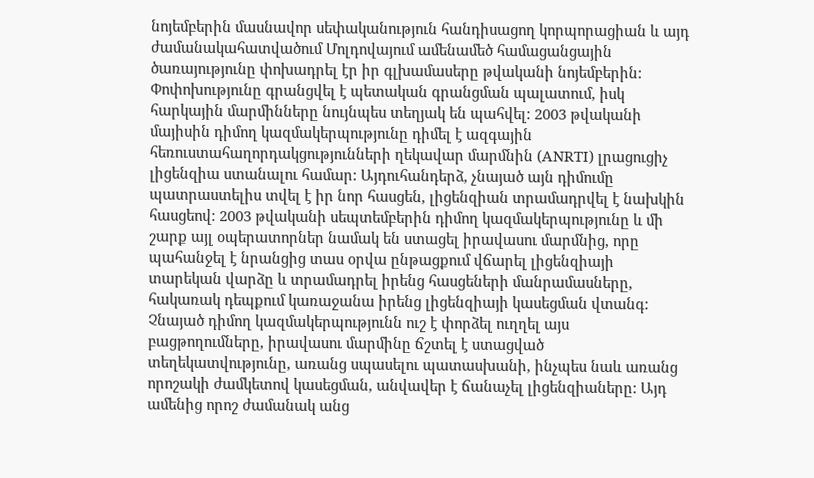նոյեմբերին մասնավոր սեփականություն հանդիսացող կորպորացիան և այդ ժամանակահատվածում Մոլդովայում ամենամեծ համացանցային ծառայությունը փոխադրել էր իր գլխամասերը թվականի նոյեմբերին: Փոփոխությունը գրանցվել է պետական գրանցման պալատում, իսկ հարկային մարմինները նույնպես տեղյակ են պահվել: 2003 թվականի մայիսին դիմող կազմակերպությունը դիմել է ազգային հեռուստահաղորդակցությունների ղեկավար մարմնին (ANRTI) լրացուցիչ լիցենզիա ստանալու համար: Այդուհանդերձ, չնայած այն դիմումը պատրաստելիս տվել է իր նոր հասցեն, լիցենզիան տրամադրվել է նախկին հասցեով: 2003 թվականի սեպտեմբերին դիմող կազմակերպությունը և մի շարք այլ օպերատորներ նամակ են ստացել իրավասու մարմնից, որը պահանջել է նրանցից տաս օրվա ընթացքում վճարել լիցենզիայի տարեկան վարձը և տրամադրել իրենց հասցեների մանրամասները, հակառակ դեպքում կառաջանա իրենց լիցենզիայի կասեցման վտանգ: Չնայած դիմող կազմակերպությունն ուշ է փորձել ուղղել այս բացթողումները, իրավասու մարմինը ճշտել է ստացված տեղեկատվությունը, առանց սպասելու պատասխանի, ինչպես նաև առանց որոշակի ժամկետով կասեցման, անվավեր է ճանաչել լիցենզիաները: Այդ ամենից որոշ ժամանակ անց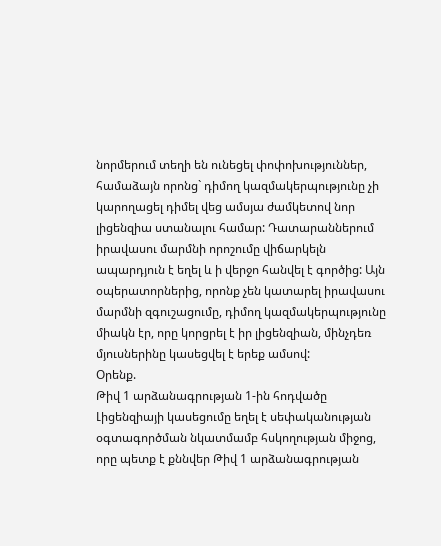նորմերում տեղի են ունեցել փոփոխություններ, համաձայն որոնց` դիմող կազմակերպությունը չի կարողացել դիմել վեց ամսյա ժամկետով նոր լիցենզիա ստանալու համար: Դատարաններում իրավասու մարմնի որոշումը վիճարկելն ապարդյուն է եղել և ի վերջո հանվել է գործից: Այն օպերատորներից, որոնք չեն կատարել իրավասու մարմնի զգուշացումը, դիմող կազմակերպությունը միակն էր, որը կորցրել է իր լիցենզիան, մինչդեռ մյուսներինը կասեցվել է երեք ամսով:
Օրենք.
Թիվ 1 արձանագրության 1-ին հոդվածը
Լիցենզիայի կասեցումը եղել է սեփականության օգտագործման նկատմամբ հսկողության միջոց, որը պետք է քննվեր Թիվ 1 արձանագրության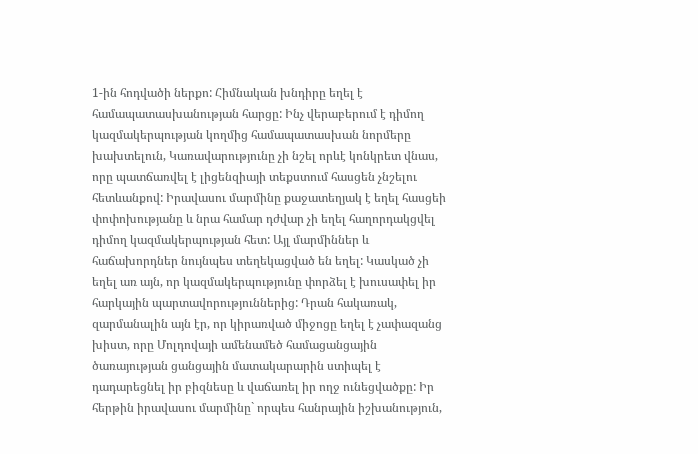1-ին հոդվածի ներքո: Հիմնական խնդիրը եղել է համապատասխանության հարցը: Ինչ վերաբերում է դիմող կազմակերպության կողմից համապատասխան նորմերը խախտելուն, Կառավարությունը չի նշել որևէ կոնկրետ վնաս, որը պատճառվել է լիցենզիայի տեքստում հասցեն չնշելու հետևանքով: Իրավասու մարմինը քաջատեղյակ է եղել հասցեի փոփոխությանը և նրա համար դժվար չի եղել հաղորդակցվել դիմող կազմակերպության հետ: Այլ մարմիններ և հաճախորդներ նույնպես տեղեկացված են եղել: Կասկած չի եղել առ այն, որ կազմակերպությունը փորձել է խուսափել իր հարկային պարտավորություններից: Դրան հակառակ, զարմանալին այն էր, որ կիրառված միջոցը եղել է չափազանց խիստ, որը Մոլդովայի ամենամեծ համացանցային ծառայության ցանցային մատակարարին ստիպել է դադարեցնել իր բիզնեսը և վաճառել իր ողջ ունեցվածքը: Իր հերթին իրավասու մարմինը` որպես հանրային իշխանություն,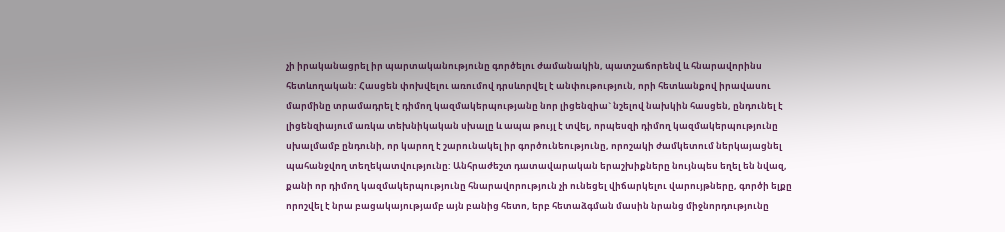չի իրականացրել իր պարտականությունը գործելու ժամանակին, պատշաճորենվ և հնարավորինս հետևողական: Հասցեն փոխվելու առումով դրսևորվել է անփութություն, որի հետևանքով իրավասու մարմինը տրամադրել է դիմող կազմակերպությանը նոր լիցենզիա` նշելով նախկին հասցեն, ընդունել է լիցենզիայում առկա տեխնիկական սխալը և ապա թույլ է տվել, որպեսզի դիմող կազմակերպությունը սխալմամբ ընդունի, որ կարող է շարունակել իր գործունեությունը, որոշակի ժամկետում ներկայացնել պահանջվող տեղեկատվությունը: Անհրաժեշտ դատավարական երաշխիքները նույնպես եղել են նվազ, քանի որ դիմող կազմակերպությունը հնարավորություն չի ունեցել վիճարկելու վարույթները, գործի ելքը որոշվել է նրա բացակայությամբ այն բանից հետո, երբ հետաձգման մասին նրանց միջնորդությունը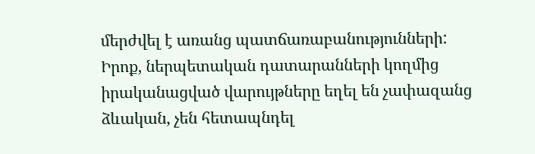մերժվել է առանց պատճառաբանությունների: Իրոք, ներպետական դատարանների կողմից իրականացված վարույթները եղել են չափազանց ձևական, չեն հետապնդել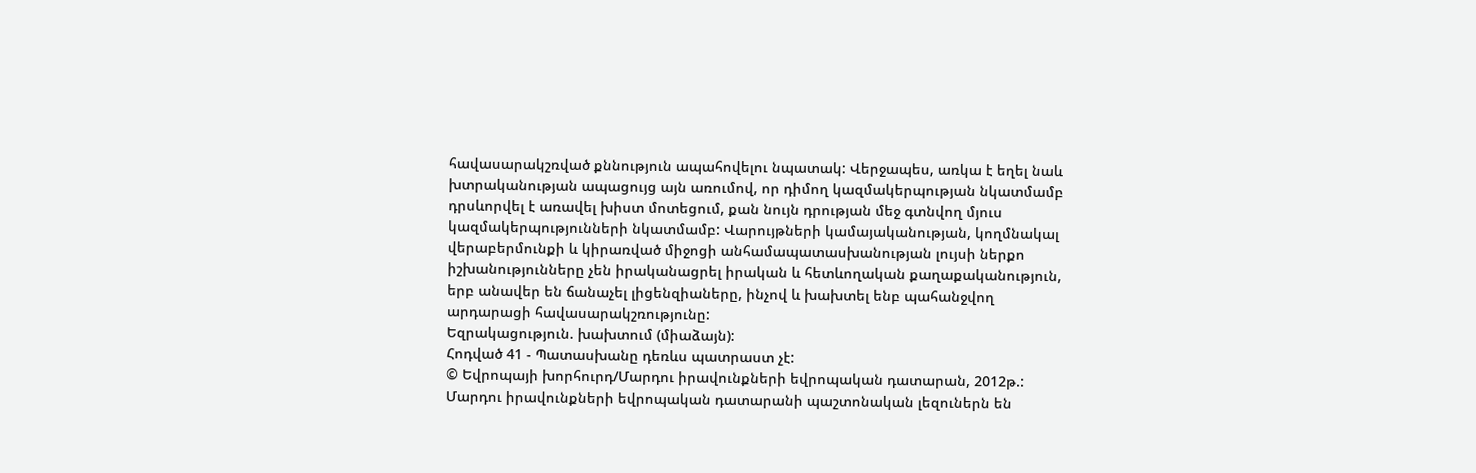հավասարակշռված քննություն ապահովելու նպատակ: Վերջապես, առկա է եղել նաև խտրականության ապացույց այն առումով, որ դիմող կազմակերպության նկատմամբ դրսևորվել է առավել խիստ մոտեցում, քան նույն դրության մեջ գտնվող մյուս կազմակերպությունների նկատմամբ: Վարույթների կամայականության, կողմնակալ վերաբերմունքի և կիրառված միջոցի անհամապատասխանության լույսի ներքո իշխանությունները չեն իրականացրել իրական և հետևողական քաղաքականություն, երբ անավեր են ճանաչել լիցենզիաները, ինչով և խախտել ենբ պահանջվող արդարացի հավասարակշռությունը:
Եզրակացություն. խախտում (միաձայն):
Հոդված 41 - Պատասխանը դեռևս պատրաստ չէ:
© Եվրոպայի խորհուրդ/Մարդու իրավունքների եվրոպական դատարան, 2012թ.:
Մարդու իրավունքների եվրոպական դատարանի պաշտոնական լեզուներն են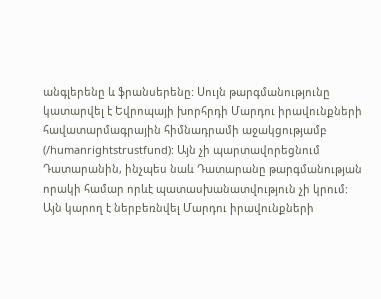անգլերենը և ֆրանսերենը: Սույն թարգմանությունը կատարվել է Եվրոպայի խորհրդի Մարդու իրավունքների հավատարմագրային հիմնադրամի աջակցությամբ (/humanrightstrustfund): Այն չի պարտավորեցնում Դատարանին, ինչպես նաև Դատարանը թարգմանության որակի համար որևէ պատասխանատվություն չի կրում: Այն կարող է ներբեռնվել Մարդու իրավունքների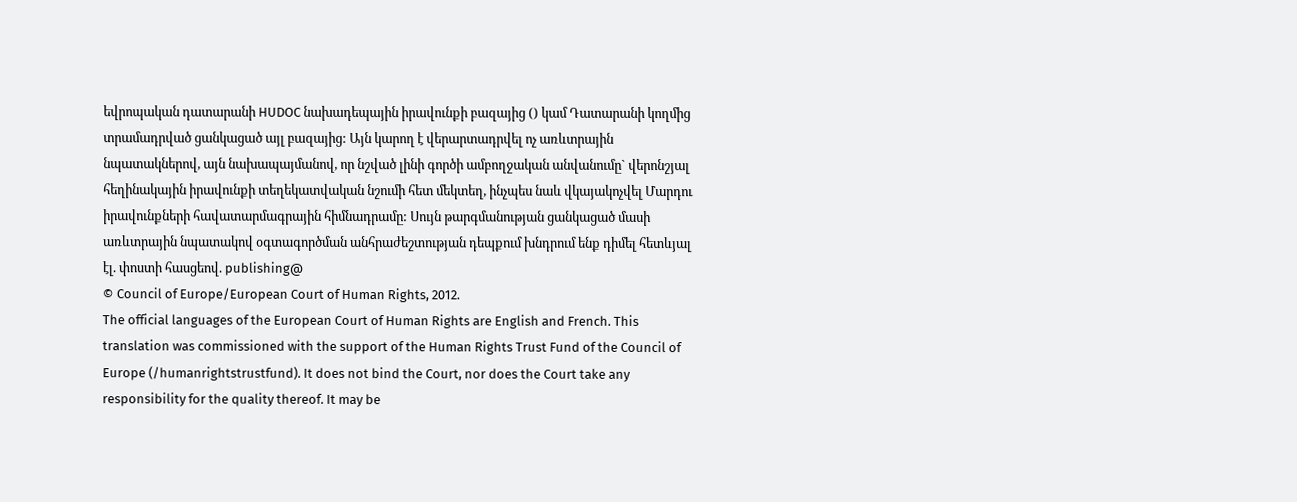եվրոպական դատարանի HUDOC նախադեպային իրավունքի բազայից () կամ Դատարանի կողմից տրամադրված ցանկացած այլ բազայից: Այն կարող է վերարտադրվել ոչ առևտրային նպատակներով, այն նախապայմանով, որ նշված լինի գործի ամբողջական անվանումը` վերոնշյալ հեղինակային իրավունքի տեղեկատվական նշումի հետ մեկտեղ, ինչպես նաև վկայակոչվել Մարդու իրավունքների հավատարմագրային հիմնադրամը: Սույն թարգմանության ցանկացած մասի առևտրային նպատակով օգտագործման անհրաժեշտության դեպքում խնդրում ենք դիմել հետևյալ էլ. փոստի հասցեով. publishing@
© Council of Europe/European Court of Human Rights, 2012.
The official languages of the European Court of Human Rights are English and French. This translation was commissioned with the support of the Human Rights Trust Fund of the Council of Europe (/humanrightstrustfund). It does not bind the Court, nor does the Court take any responsibility for the quality thereof. It may be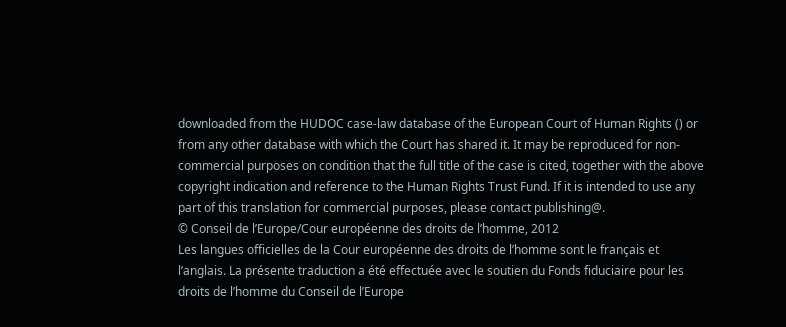downloaded from the HUDOC case-law database of the European Court of Human Rights () or from any other database with which the Court has shared it. It may be reproduced for non-commercial purposes on condition that the full title of the case is cited, together with the above copyright indication and reference to the Human Rights Trust Fund. If it is intended to use any part of this translation for commercial purposes, please contact publishing@.
© Conseil de l’Europe/Cour européenne des droits de l’homme, 2012
Les langues officielles de la Cour européenne des droits de l’homme sont le français et l’anglais. La présente traduction a été effectuée avec le soutien du Fonds fiduciaire pour les droits de l’homme du Conseil de l’Europe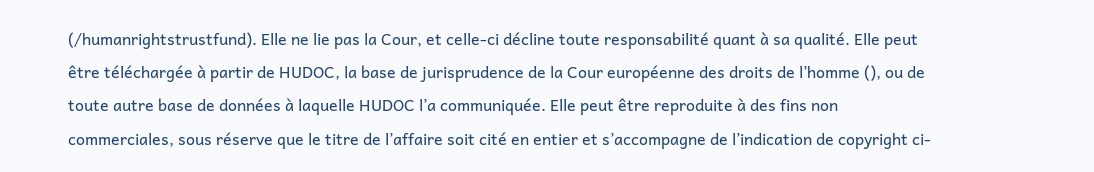(/humanrightstrustfund). Elle ne lie pas la Cour, et celle-ci décline toute responsabilité quant à sa qualité. Elle peut être téléchargée à partir de HUDOC, la base de jurisprudence de la Cour européenne des droits de l’homme (), ou de toute autre base de données à laquelle HUDOC l’a communiquée. Elle peut être reproduite à des fins non commerciales, sous réserve que le titre de l’affaire soit cité en entier et s’accompagne de l’indication de copyright ci-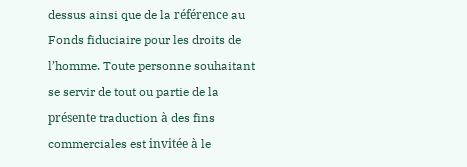dessus ainsi que de la référence au Fonds fiduciaire pour les droits de l’homme. Toute personne souhaitant se servir de tout ou partie de la présente traduction à des fins commerciales est invitée à le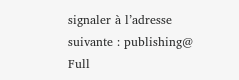signaler à l’adresse suivante : publishing@
Full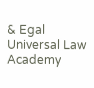& Egal Universal Law Academy